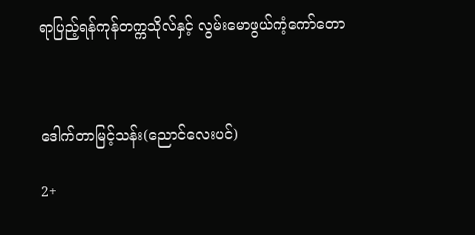ရာပြည့်ရန်ကုန်တက္ကသိုလ်နှင့် လွမ်းမောဖွယ်ကံ့ကော်တော



ဒေါက်တာမြင့်သန်း(ညောင်လေးပင်)

2+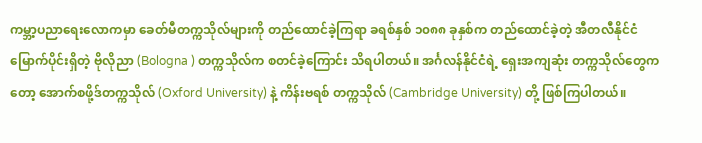ကမ္ဘာ့ပညာရေးလောကမှာ ခေတ်မီတက္ကသိုလ်များကို တည်ထောင်ခဲ့ကြရာ ခရစ်နှစ် ၁၀၈၈ ခုနှစ်က တည်ထောင်ခဲ့တဲ့ အီတလီနိုင်ငံမြောက်ပိုင်းရှိတဲ့ ဗိုလိုညာ (Bologna ) တက္ကသိုလ်က စတင်ခဲ့ကြောင်း သိရပါတယ်။ အင်္ဂလန်နိုင်ငံရဲ့ ရှေးအကျဆုံး တက္ကသိုလ်တွေကတော့ အောက်စဖို့ဒ်တက္ကသိုလ် (Oxford University) နဲ့ ကိန်းဗရစ် တက္ကသိုလ် (Cambridge University) တို့ ဖြစ်ကြပါတယ်။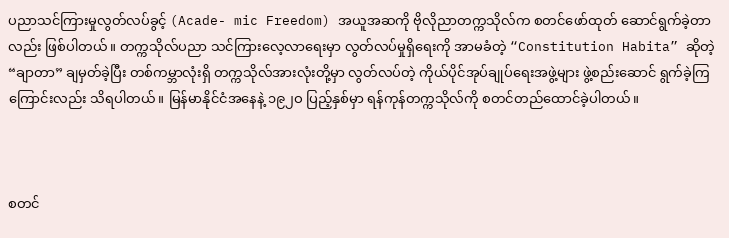ပညာသင်ကြားမှုလွတ်လပ်ခွင့် (Acade- mic Freedom) အယူအဆကို ဗိုလိုညာတက္ကသိုလ်က စတင်ဖော်ထုတ် ဆောင်ရွက်ခဲ့တာလည်း ဖြစ်ပါတယ်။ တက္ကသိုလ်ပညာ သင်ကြားလေ့လာရေးမှာ လွတ်လပ်မှုရှိရေးကို အာမခံတဲ့ “Constitution Habita” ဆိုတဲ့ “ချာတာ” ချမှတ်ခဲ့ပြီး တစ်ကမ္ဘာလုံးရှိ တက္ကသိုလ်အားလုံးတို့မှာ လွတ်လပ်တဲ့ ကိုယ်ပိုင်အုပ်ချုပ်ရေးအဖွဲ့များ ဖွဲ့စည်းဆောင် ရွက်ခဲ့ကြကြောင်းလည်း သိရပါတယ်။ မြန်မာနိုင်ငံအနေနဲ့ ၁၉၂ဝ ပြည့်နှစ်မှာ ရန်ကုန်တက္ကသိုလ်ကို စတင်တည်ထောင်ခဲ့ပါတယ်။



စတင်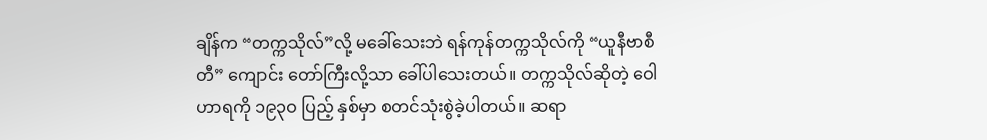ချိန်က “တက္ကသိုလ်”လို့ မခေါ်သေးဘဲ ရန်ကုန်တက္ကသိုလ်ကို “ယူနီဗာစီတီ” ကျောင်း တော်ကြီးလို့သာ ခေါ်ပါသေးတယ်။ တက္ကသိုလ်ဆိုတဲ့ ဝေါဟာရကို ၁၉၃ဝ ပြည့် နှစ်မှာ စတင်သုံးစွဲခဲ့ပါတယ်။ ဆရာ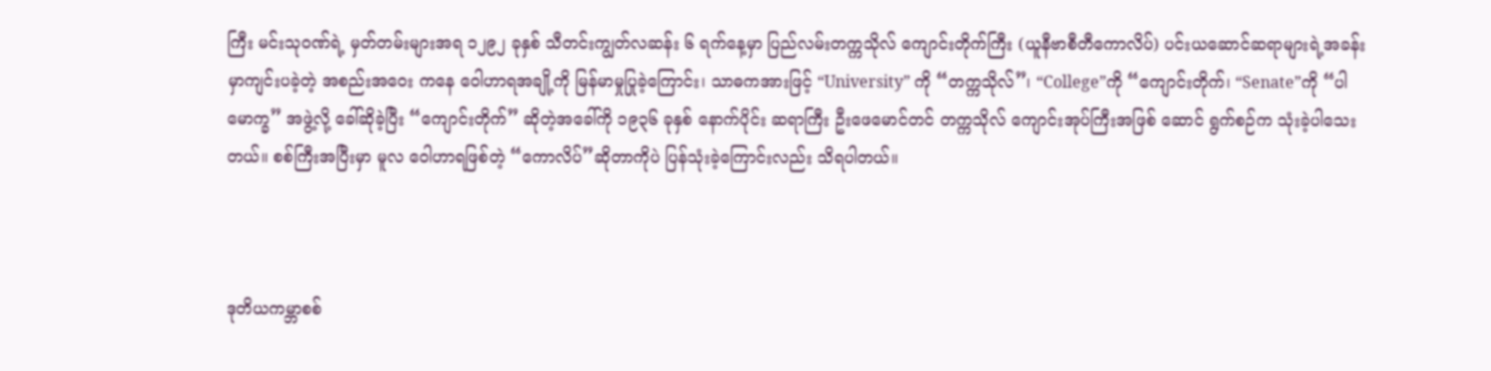ကြီး မင်းသုဝဏ်ရဲ့ မှတ်တမ်းများအရ ၁၂၉၂ ခုနှစ် သီတင်းကျွတ်လဆန်း ၆ ရက်နေ့မှာ ပြည်လမ်းတက္ကသိုလ် ကျောင်းတိုက်ကြီး (ယူနီဗာစီတီကောလိပ်) ပင်းယဆောင်ဆရာများရဲ့အခန်းမှာကျင်းပခဲ့တဲ့ အစည်းအဝေး ကနေ ဝေါဟာရအချို့ကို မြန်မာမှုပြုခဲ့ကြောင်း၊ သာဓကအားဖြင့် “University” ကို “တက္ကသိုလ်”၊ “College”ကို “ကျောင်းတိုက်၊ “Senate”ကို “ပါမောက္ခ” အဖွဲ့လို့ ခေါ်ဆိုခဲ့ပြီး “ကျောင်းတိုက်” ဆိုတဲ့အခေါ်ကို ၁၉၃၆ ခုနှစ် နောက်ပိုင်း ဆရာကြီး ဦးဖေမောင်တင် တက္ကသိုလ် ကျောင်းအုပ်ကြီးအဖြစ် ဆောင် ရွက်စဉ်က သုံးခဲ့ပါသေးတယ်။ စစ်ကြီးအပြီးမှာ မူလ ဝေါဟာရဖြစ်တဲ့ “ကောလိပ်”ဆိုတာကိုပဲ ပြန်သုံးခဲ့ကြောင်းလည်း သိရပါတယ်။



ဒုတိယကမ္ဘာစစ်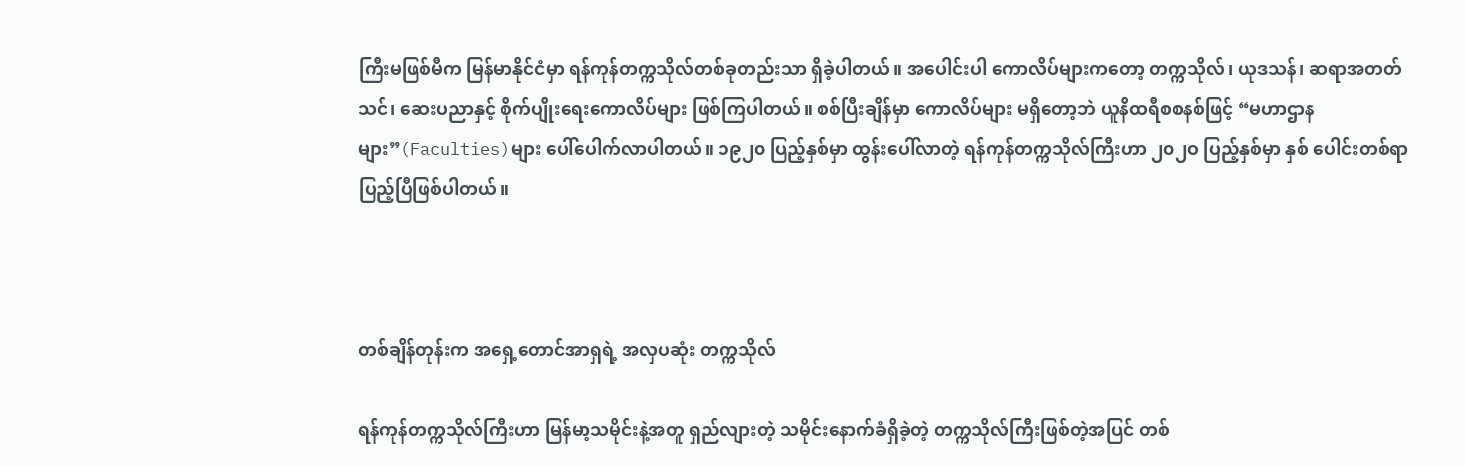ကြီးမဖြစ်မီက မြန်မာနိုင်ငံမှာ ရန်ကုန်တက္ကသိုလ်တစ်ခုတည်းသာ ရှိခဲ့ပါတယ်။ အပေါင်းပါ ကောလိပ်များကတော့ တက္ကသိုလ်၊ ယုဒသန်၊ ဆရာအတတ်သင်၊ ဆေးပညာနှင့် စိုက်ပျိုးရေးကောလိပ်များ ဖြစ်ကြပါတယ်။ စစ်ပြီးချိန်မှာ ကောလိပ်များ မရှိတော့ဘဲ ယူနိထရီစစနစ်ဖြင့် “မဟာဌာန များ”(Faculties)များ ပေါ်ပေါက်လာပါတယ်။ ၁၉၂၀ ပြည့်နှစ်မှာ ထွန်းပေါ်လာတဲ့ ရန်ကုန်တက္ကသိုလ်ကြီးဟာ ၂၀၂ဝ ပြည့်နှစ်မှာ နှစ် ပေါင်းတစ်ရာပြည့်ပြီဖြစ်ပါတယ်။



တစ်ချိန်တုန်းက အရှေ့တောင်အာရှရဲ့ အလှပဆုံး တက္ကသိုလ်

ရန်ကုန်တက္ကသိုလ်ကြီးဟာ မြန်မာ့သမိုင်းနဲ့အတူ ရှည်လျားတဲ့ သမိုင်းနောက်ခံရှိခဲ့တဲ့ တက္ကသိုလ်ကြီးဖြစ်တဲ့အပြင် တစ်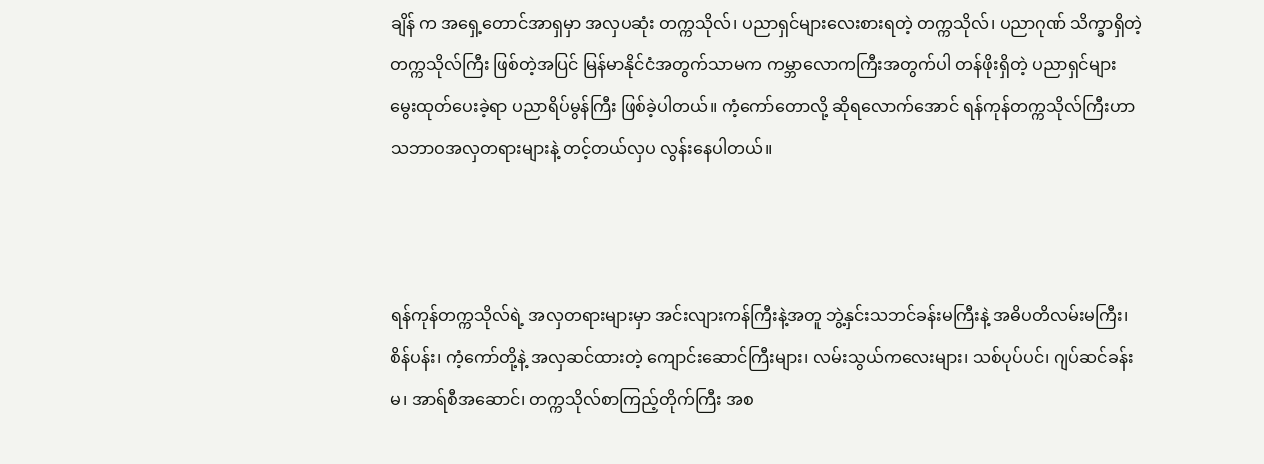ချိန် က အရှေ့တောင်အာရှမှာ အလှပဆုံး တက္ကသိုလ်၊ ပညာရှင်များလေးစားရတဲ့ တက္ကသိုလ်၊ ပညာဂုဏ် သိက္ခာရှိတဲ့ တက္ကသိုလ်ကြီး ဖြစ်တဲ့အပြင် မြန်မာနိုင်ငံအတွက်သာမက ကမ္ဘာလောကကြီးအတွက်ပါ တန်ဖိုးရှိတဲ့ ပညာရှင်များ မွေးထုတ်ပေးခဲ့ရာ ပညာရိပ်မွန်ကြီး ဖြစ်ခဲ့ပါတယ်။ ကံ့ကော်တောလို့ ဆိုရလောက်အောင် ရန်ကုန်တက္ကသိုလ်ကြီးဟာ သဘာဝအလှတရားများနဲ့ တင့်တယ်လှပ လွန်းနေပါတယ်။



ရန်ကုန်တက္ကသိုလ်ရဲ့ အလှတရားများမှာ အင်းလျားကန်ကြီးနဲ့အတူ ဘွဲ့နှင်းသဘင်ခန်းမကြီးနဲ့ အဓိပတိလမ်းမကြီး၊ စိန်ပန်း၊ ကံ့ကော်တို့နဲ့ အလှဆင်ထားတဲ့ ကျောင်းဆောင်ကြီးများ၊ လမ်းသွယ်ကလေးများ၊ သစ်ပုပ်ပင်၊ ဂျပ်ဆင်ခန်းမ၊ အာရ်စီအဆောင်၊ တက္ကသိုလ်စာကြည့်တိုက်ကြီး အစ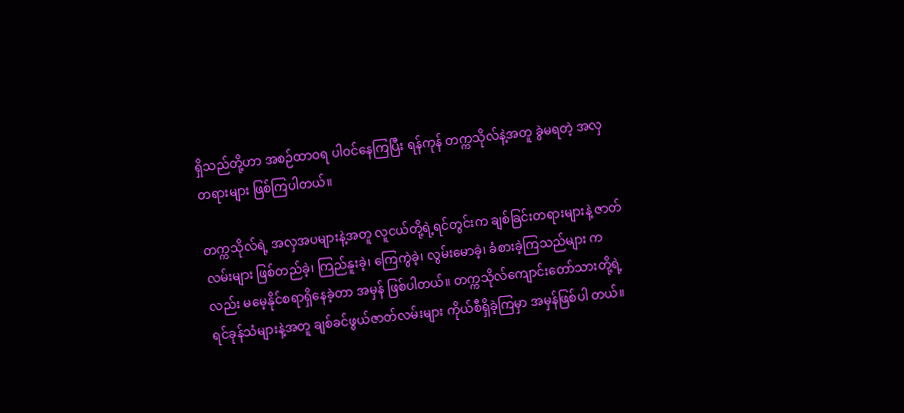ရှိသည်တို့ဟာ အစဉ်ထာဝရ ပါဝင်နေကြပြီး ရန်ကုန် တက္ကသိုလ်နဲ့အတူ ခွဲမရတဲ့ အလှတရားများ ဖြစ်ကြပါတယ်။

တက္ကသိုလ်ရဲ့ အလှအပများနဲ့အတူ လူငယ်တို့ရဲ့ရင်တွင်းက ချစ်ခြင်းတရားများနဲ့ ဇာတ်လမ်းများ ဖြစ်တည်ခဲ့၊ ကြည်နူးခဲ့၊ ကြေကွဲခဲ့၊ လွမ်းမောခဲ့၊ ခံစားခဲ့ကြသည်များ ကလည်း မမေ့နိုင်စရာရှိနေခဲ့တာ အမှန် ဖြစ်ပါတယ်။ တက္ကသိုလ်ကျောင်းတော်သားတို့ရဲ့ ရင်ခုန်သံများနဲ့အတူ ချစ်ခင်ဖွယ်ဇာတ်လမ်းများ ကိုယ်စီရှိခဲ့ကြမှာ အမှန်ဖြစ်ပါ တယ်။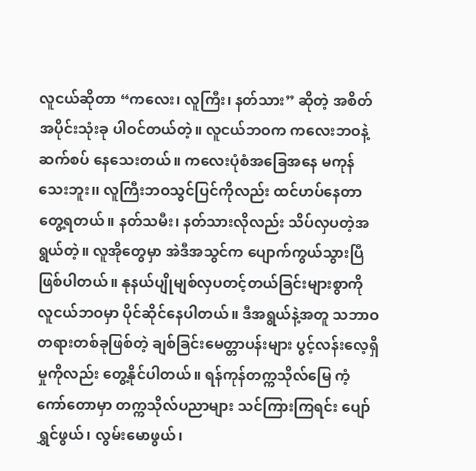လူငယ်ဆိုတာ “ကလေး၊ လူကြီး၊ နတ်သား” ဆိုတဲ့ အစိတ်အပိုင်းသုံးခု ပါဝင်တယ်တဲ့။ လူငယ်ဘဝက ကလေးဘဝနဲ့ ဆက်စပ် နေသေးတယ်။ ကလေးပုံစံအခြေအနေ မကုန်သေးဘူး၊၊ လူကြီးဘဝသွင်ပြင်ကိုလည်း ထင်ဟပ်နေတာ တွေ့ရတယ်။ နတ်သမီး၊ နတ်သားလိုလည်း သိပ်လှပတဲ့အရွယ်တဲ့။ လူအိုတွေမှာ အဲဒီအသွင်က ပျောက်ကွယ်သွားပြီ ဖြစ်ပါတယ်။ နုနယ်ပျိုမျစ်လှပတင့်တယ်ခြင်းများစွာကို လူငယ်ဘဝမှာ ပိုင်ဆိုင်နေပါတယ်။ ဒီအရွယ်နဲ့အတူ သဘာဝ တရားတစ်ခုဖြစ်တဲ့ ချစ်ခြင်းမေတ္တာပန်းများ ပွင့်လန်းလေ့ရှိမှုကိုလည်း တွေ့နိုင်ပါတယ်။ ရန်ကုန်တက္ကသိုလ်မြေ ကံ့ကော်တောမှာ တက္ကသိုလ်ပညာများ သင်ကြားကြရင်း ပျော်ရွှင်ဖွယ်၊ လွမ်းမောဖွယ်၊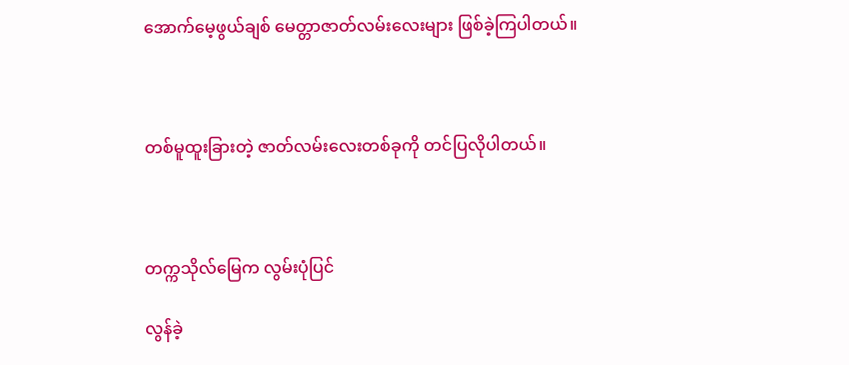အောက်မေ့ဖွယ်ချစ် မေတ္တာဇာတ်လမ်းလေးများ ဖြစ်ခဲ့ကြပါတယ်။



တစ်မူထူးခြားတဲ့ ဇာတ်လမ်းလေးတစ်ခုကို တင်ပြလိုပါတယ်။



တက္ကသိုလ်မြေက လွမ်းပုံပြင်

လွန်ခဲ့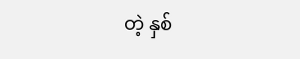တဲ့ နှစ်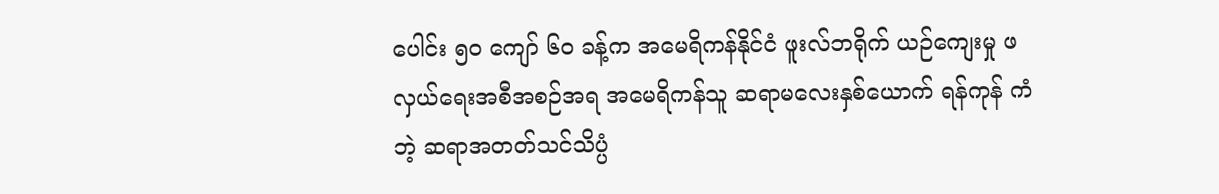ပေါင်း ၅၀ ကျော် ၆ဝ ခန့်က အမေရိကန်နိုင်ငံ ဖူးလ်ဘရိုက် ယဉ်ကျေးမှု ဖလှယ်ရေးအစီအစဉ်အရ အမေရိကန်သူ ဆရာမလေးနှစ်ယောက် ရန်ကုန် ကံဘဲ့ ဆရာအတတ်သင်သိပ္ပံ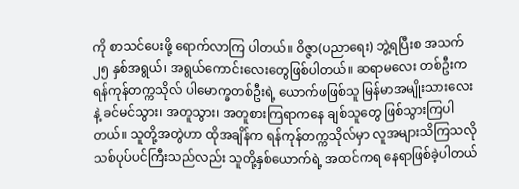ကို စာသင်ပေးဖို့ ရောက်လာကြ ပါတယ်။ ဝိဇ္ဇာ(ပညာရေး) ဘွဲ့ရပြီးစ အသက်၂၅ နှစ်အရွယ်၊ အရွယ်ကောင်းလေးတွေဖြစ်ပါတယ်။ ဆရာမလေး တစ်ဦးက ရန်ကုန်တက္ကသိုလ် ပါမောက္ခတစ်ဦးရဲ့ ယောက်ဖဖြစ်သူ မြန်မာအမျိုးသားလေးနဲ့ ခင်မင်သွား၊ အတူသွား၊ အတူစားကြရာကနေ ချစ်သူတွေ ဖြစ်သွားကြပါတယ်။ သူတို့အတွဲဟာ ထိုအချိန်က ရန်ကုန်တက္ကသိုလ်မှာ လူအများသိကြသလို သစ်ပုပ်ပင်ကြီးသည်လည်း သူတို့နှစ်ယောက်ရဲ့ အထင်ကရ နေရာဖြစ်ခဲ့ပါတယ်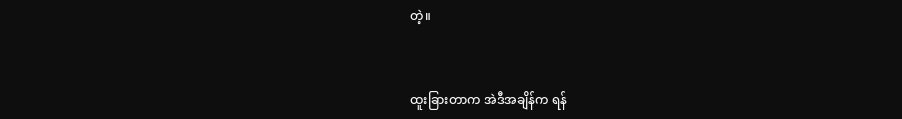တဲ့။



ထူးခြားတာက အဲဒီအချိန်က ရန်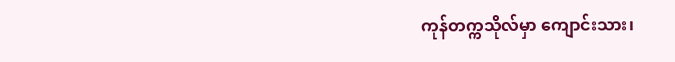ကုန်တက္ကသိုလ်မှာ ကျောင်းသား၊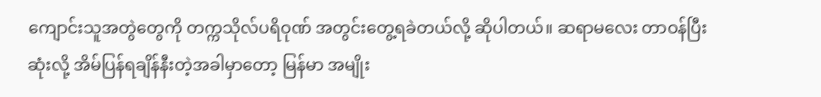ကျောင်းသူအတွဲတွေကို တက္ကသိုလ်ပရိဝုဏ် အတွင်းတွေ့ရခဲတယ်လို့ ဆိုပါတယ်။ ဆရာမလေး တာဝန်ပြီးဆုံးလို့ အိမ်ပြန်ရချိန်နီးတဲ့အခါမှာတော့ မြန်မာ အမျိုး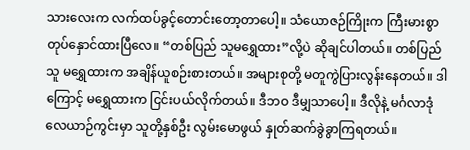သားလေးက လက်ထပ်ခွင့်တောင်းတော့တာပေါ့။ သံယောဇဉ်ကြိုးက ကြီးမားစွာတုပ်နှောင်ထားပြီလေ။ “တစ်ပြည် သူမရွှေထား”လို့ပဲ ဆိုချင်ပါတယ်။ တစ်ပြည်သူ မရွှေထားက အချိန်ယူစဉ်းစားတယ်။ အများစုတို့ မတူကွဲပြားလွန်းနေတယ်။ ဒါကြောင့် မရွှေထားက ငြင်းပယ်လိုက်တယ်။ ဒီဘဝ ဒီမျှသာပေါ့။ ဒီလိုနဲ့ မင်္ဂလာဒုံ လေယာဉ်ကွင်းမှာ သူတို့နှစ်ဦး လွမ်းမောဖွယ် နှုတ်ဆက်ခွဲခွာကြရတယ်။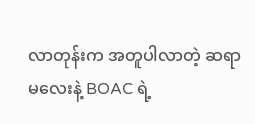လာတုန်းက အတူပါလာတဲ့ ဆရာမလေးနဲ့ BOAC ရဲ့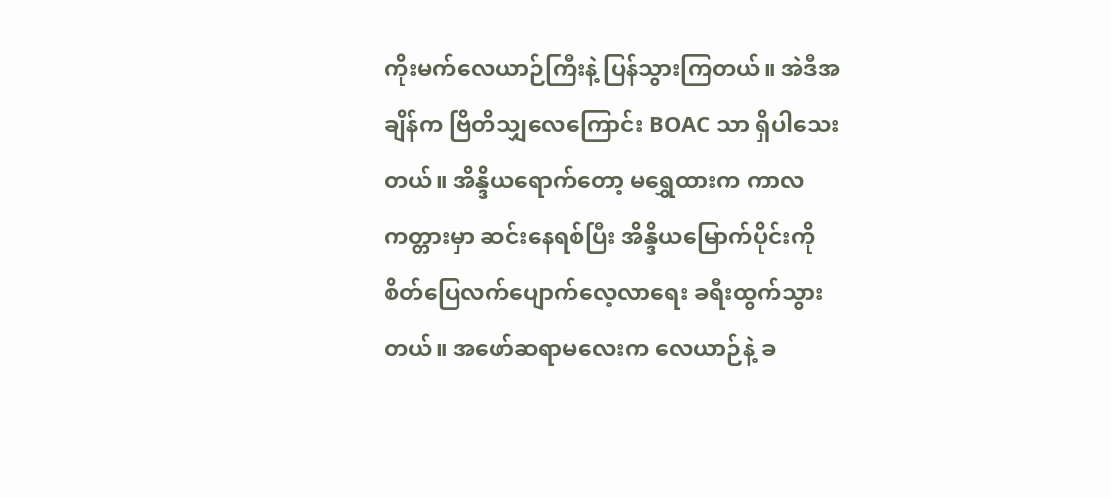ကိုးမက်လေယာဉ်ကြီးနဲ့ ပြန်သွားကြတယ်။ အဲဒီအချိန်က ဗြိတိသျှလေကြောင်း BOAC သာ ရှိပါသေးတယ်။ အိန္ဒိယရောက်တော့ မရွှေထားက ကာလကတ္တားမှာ ဆင်းနေရစ်ပြီး အိန္ဒိယမြောက်ပိုင်းကို စိတ်ပြေလက်ပျောက်လေ့လာရေး ခရီးထွက်သွားတယ်။ အဖော်ဆရာမလေးက လေယာဉ်နဲ့ ခ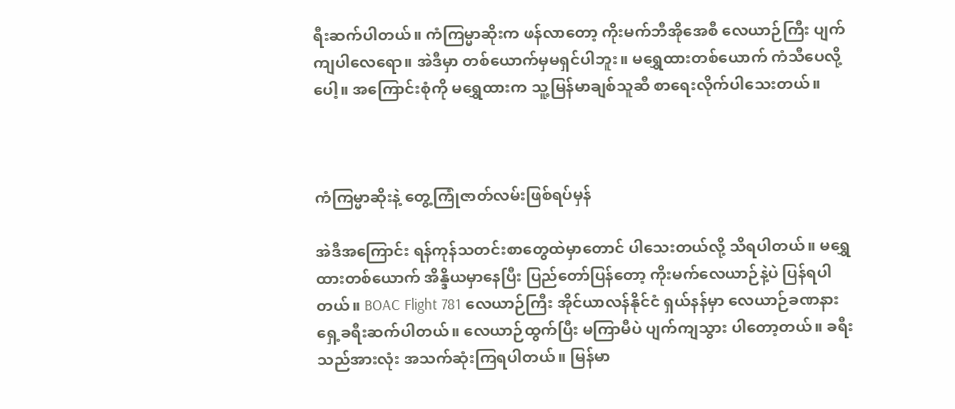ရီးဆက်ပါတယ်။ ကံကြမ္မာဆိုးက ဖန်လာတော့ ကိုးမက်ဘီအိုအေစီ လေယာဉ်ကြီး ပျက်ကျပါလေရော။ အဲဒီမှာ တစ်ယောက်မှမရှင်ပါဘူး။ မရွှေထားတစ်ယောက် ကံသီပေလို့ပေါ့။ အကြောင်းစုံကို မရွှေထားက သူ့မြန်မာချစ်သူဆီ စာရေးလိုက်ပါသေးတယ်။



ကံကြမ္မာဆိုးနဲ့ တွေ့ကြုံဇာတ်လမ်းဖြစ်ရပ်မှန်

အဲဒီအကြောင်း ရန်ကုန်သတင်းစာတွေထဲမှာတောင် ပါသေးတယ်လို့ သိရပါတယ်။ မရွှေထားတစ်ယောက် အိန္ဒိယမှာနေပြီး ပြည်တော်ပြန်တော့ ကိုးမက်လေယာဉ်နဲ့ပဲ ပြန်ရပါတယ်။ BOAC Flight 781 လေယာဉ်ကြီး အိုင်ယာလန်နိုင်ငံ ရှယ်နန်မှာ လေယာဉ်ခဏနား ရှေ့ခရီးဆက်ပါတယ်။ လေယာဉ်ထွက်ပြီး မကြာမီပဲ ပျက်ကျသွား ပါတော့တယ်။ ခရီးသည်အားလုံး အသက်ဆုံးကြရပါတယ်။ မြန်မာ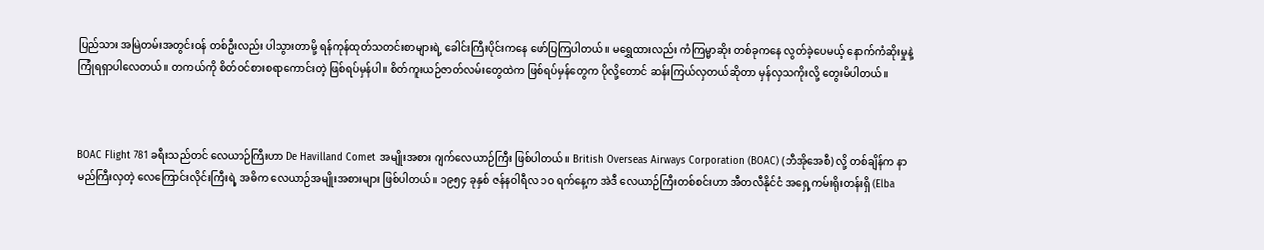ပြည်သား အမြဲတမ်းအတွင်းဝန် တစ်ဦးလည်း ပါသွားတာမို့ ရန်ကုန်ထုတ်သတင်းစာများရဲ့ ခေါင်းကြီးပိုင်းကနေ ဖော်ပြကြပါတယ်။ မရွှေထားလည်း ကံကြမ္မာဆိုး တစ်ခုကနေ လွတ်ခဲ့ပေမယ့် နောက်ကံဆိုးမှုနဲ့ ကြုံရရှာပါလေတယ်။ တကယ်ကို စိတ်ဝင်စားစရာကောင်းတဲ့ ဖြစ်ရပ်မှန်ပါ။ စိတ်ကူးယဉ်ဇာတ်လမ်းတွေထဲက ဖြစ်ရပ်မှန်တွေက ပိုလို့တောင် ဆန်းကြယ်လှတယ်ဆိုတာ မှန်လှသကိုးလို့ တွေးမိပါတယ်။



BOAC Flight 781 ခရီးသည်တင် လေယာဉ်ကြီးဟာ De Havilland Comet အမျိုးအစား ဂျက်လေယာဉ်ကြီး ဖြစ်ပါတယ်။ British Overseas Airways Corporation (BOAC) (ဘီအိုအေစီ) လို့ တစ်ချိန်က နာမည်ကြီးလှတဲ့ လေကြောင်းလိုင်းကြီးရဲ့ အဓိက လေယာဉ်အမျိုးအစားများ ဖြစ်ပါတယ်။ ၁၉၅၄ ခုနှစ် ဇန်နဝါရီလ ၁ဝ ရက်နေ့က အဲဒီ လေယာဉ်ကြီးတစ်စင်းဟာ အီတလီနိုင်ငံ အရှေ့ကမ်းရိုးတန်းရှိ (Elba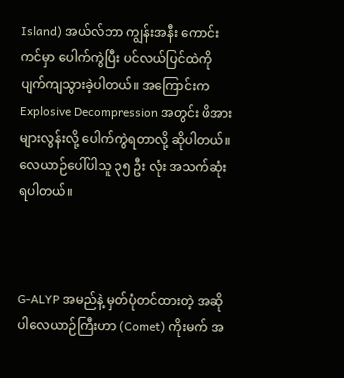Island) အယ်လ်ဘာ ကျွန်းအနီး ကောင်းကင်မှာ ပေါက်ကွဲပြီး ပင်လယ်ပြင်ထဲကို ပျက်ကျသွားခဲ့ပါတယ်။ အကြောင်းက Explosive Decompression အတွင်း ဖိအားများလွန်းလို့ ပေါက်ကွဲရတာလို့ ဆိုပါတယ်။ လေယာဉ်ပေါ်ပါသူ ၃၅ ဦး လုံး အသက်ဆုံးရပါတယ်။



G-ALYP အမည်နဲ့ မှတ်ပုံတင်ထားတဲ့ အဆိုပါလေယာဉ်ကြီးဟာ (Comet) ကိုးမက် အ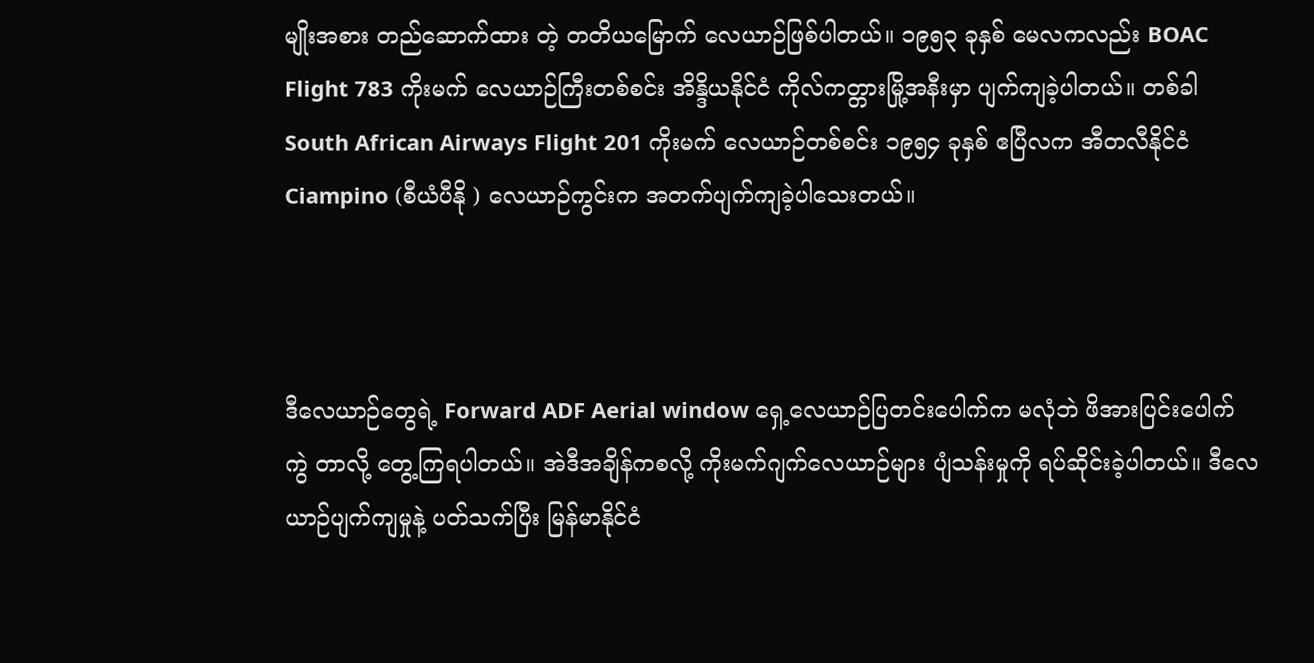မျိုးအစား တည်ဆောက်ထား တဲ့ တတိယမြောက် လေယာဉ်ဖြစ်ပါတယ်။ ၁၉၅၃ ခုနှစ် မေလကလည်း BOAC Flight 783 ကိုးမက် လေယာဉ်ကြီးတစ်စင်း အိန္ဒိယနိုင်ငံ ကိုလ်ကတ္တားမြို့အနီးမှာ ပျက်ကျခဲ့ပါတယ်။ တစ်ခါ South African Airways Flight 201 ကိုးမက် လေယာဉ်တစ်စင်း ၁၉၅၄ ခုနှစ် ဧပြီလက အီတလီနိုင်ငံ Ciampino (စီယံပီနို ) လေယာဉ်ကွင်းက အတက်ပျက်ကျခဲ့ပါသေးတယ်။



ဒီလေယာဉ်တွေရဲ့ Forward ADF Aerial window ရှေ့လေယာဉ်ပြတင်းပေါက်က မလုံဘဲ ဖိအားပြင်းပေါက်ကွဲ တာလို့ တွေ့ကြရပါတယ်။ အဲဒီအချိန်ကစလို့ ကိုးမက်ဂျက်လေယာဉ်များ ပျံသန်းမှုကို ရပ်ဆိုင်းခဲ့ပါတယ်။ ဒီလေယာဉ်ပျက်ကျမှုနဲ့ ပတ်သက်ပြီး မြန်မာနိုင်ငံ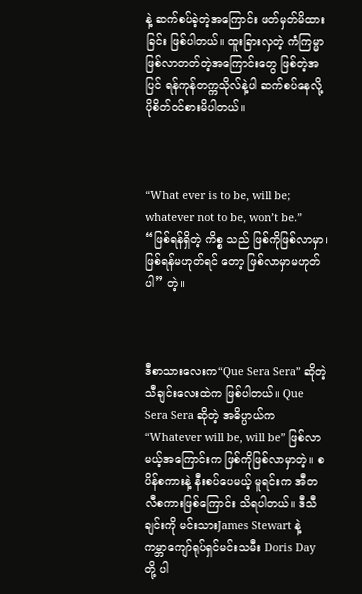နဲ့ ဆက်စပ်ခဲ့တဲ့အကြောင်း ဖတ်မှတ်မိထားခြင်း ဖြစ်ပါတယ်။ ထူးခြားလှတဲ့ ကံကြမ္မာ ဖြစ်လာတတ်တဲ့အကြောင်းတွေ ဖြစ်တဲ့အပြင် ရန်ကုန်တက္ကသိုလ်နဲ့ပါ ဆက်စပ်နေလို့ ပိုစိတ်ဝင်စားမိပါတယ်။



“What ever is to be, will be; whatever not to be, won’t be.” “ဖြစ်ရန်ရှိတဲ့ ကိစ္စ သည် ဖြစ်ကိုဖြစ်လာမှာ၊ ဖြစ်ရန်မဟုတ်ရင် တော့ ဖြစ်လာမှာမဟုတ်ပါ” တဲ့။



ဒီစာသားလေးက“Que Sera Sera” ဆိုတဲ့ သီချင်းလေးထဲက ဖြစ်ပါတယ်။ Que Sera Sera ဆိုတဲ့ အဓိပ္ပာယ်က “Whatever will be, will be” ဖြစ်လာမယ့်အကြောင်းက ဖြစ်ကိုဖြစ်လာမှာတဲ့။ စပိန်စကားနဲ့ နီးစပ်ပေမယ့် မူရင်းက အီတလီစကားဖြစ်ကြောင်း သိရပါတယ်။ ဒီသီချင်းကို မင်းသားJames Stewart နဲ့ ကမ္ဘာကျော်ရုပ်ရှင်မင်းသမီး Doris Day တို့ ပါ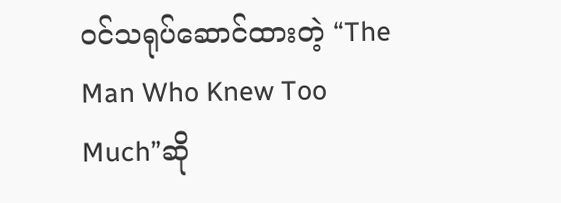ဝင်သရုပ်ဆောင်ထားတဲ့ “The Man Who Knew Too Much”ဆို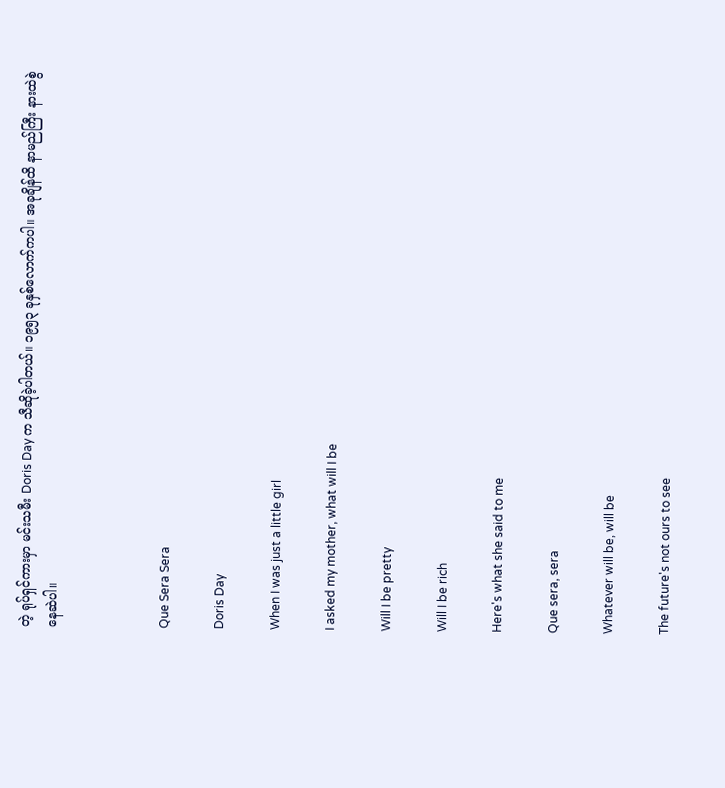တဲ့ ရုပ်ရှင်ကားမှာ မင်းသမီး Doris Day က သီဆိုခဲ့ပါတယ်။ ၁၉၅၃ ခုနှစ်လောက်ကပါ။ အခုချိန်ထိ နာမည်ကြီး နားထဲစွဲနေဆဲပါ။



Que Sera Sera

Doris Day

When I was just a little girl

I asked my mother, what will I be

Will I be pretty

Will I be rich

Here's what she said to me

Que sera, sera

Whatever will be, will be

The future's not ours to see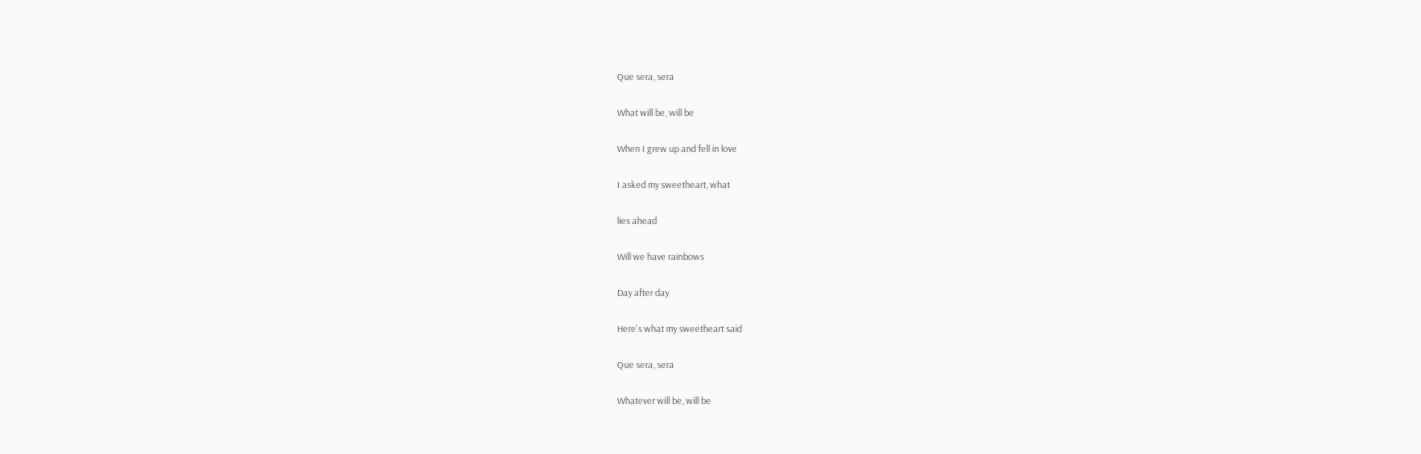Que sera, sera

What will be, will be

When I grew up and fell in love

I asked my sweetheart, what

lies ahead

Will we have rainbows

Day after day

Here's what my sweetheart said

Que sera, sera

Whatever will be, will be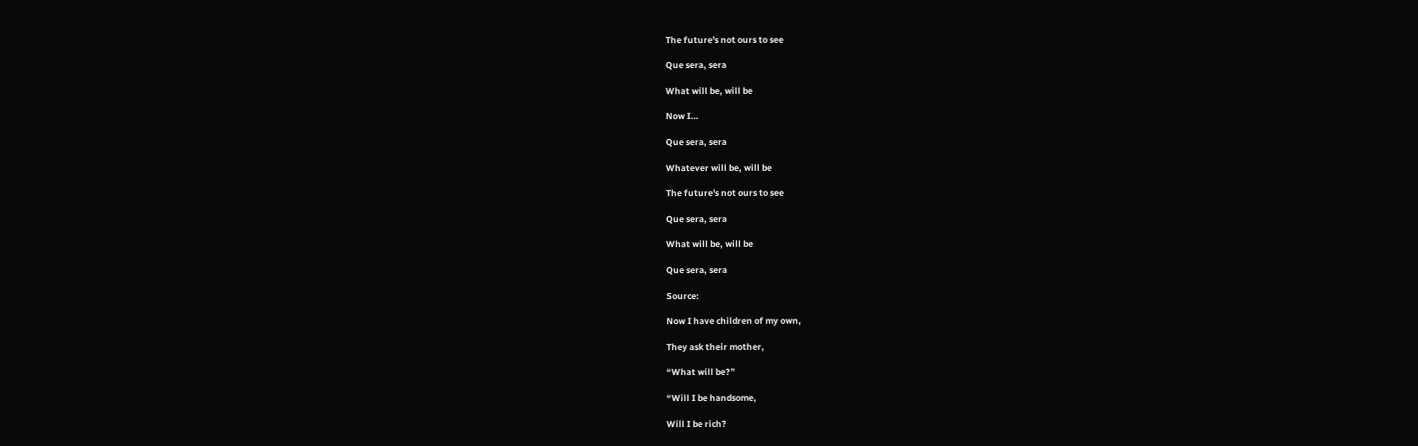The future's not ours to see

Que sera, sera

What will be, will be

Now I…

Que sera, sera

Whatever will be, will be

The future's not ours to see

Que sera, sera

What will be, will be

Que sera, sera

Source:

Now I have children of my own,

They ask their mother,

“What will be?”

“Will I be handsome,

Will I be rich?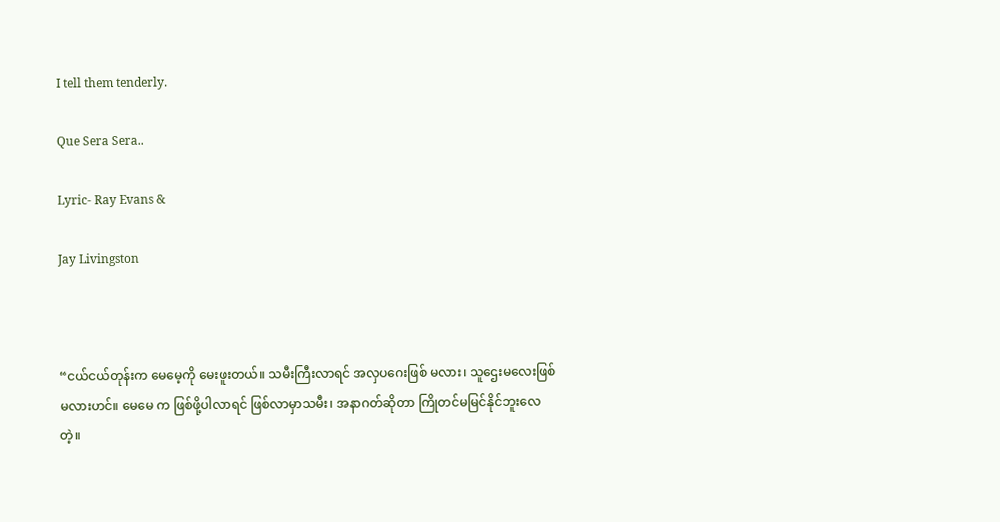I tell them tenderly.

Que Sera Sera..

Lyric- Ray Evans &

Jay Livingston



“ငယ်ငယ်တုန်းက မေမေ့ကို မေးဖူးတယ်။ သမီးကြီးလာရင် အလှပဂေးဖြစ် မလား၊ သူဌေးမလေးဖြစ်မလားဟင်။ မေမေ က ဖြစ်ဖို့ပါလာရင် ဖြစ်လာမှာသမီး၊ အနာဂတ်ဆိုတာ ကြိုတင်မမြင်နိုင်ဘူးလေတဲ့။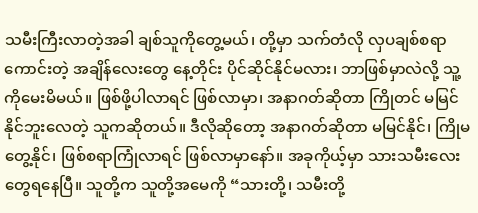သမီးကြီးလာတဲ့အခါ ချစ်သူကိုတွေ့မယ်၊ တို့မှာ သက်တံလို လှပချစ်စရာကောင်းတဲ့ အချိန်လေးတွေ နေ့တိုင်း ပိုင်ဆိုင်နိုင်မလား၊ ဘာဖြစ်မှာလဲလို့ သူ့ကိုမေးမိမယ်။ ဖြစ်ဖို့ပါလာရင် ဖြစ်လာမှာ၊ အနာဂတ်ဆိုတာ ကြိုတင် မမြင်နိုင်ဘူးလေတဲ့ သူကဆိုတယ်။ ဒီလိုဆိုတော့ အနာဂတ်ဆိုတာ မမြင်နိုင်၊ ကြိုမတွေ့နိုင်၊ ဖြစ်စရာကြုံလာရင် ဖြစ်လာမှာနော်။ အခုကိုယ့်မှာ သားသမီးလေးတွေရနေပြီ။ သူတို့က သူတို့အမေကို “သားတို့၊ သမီးတို့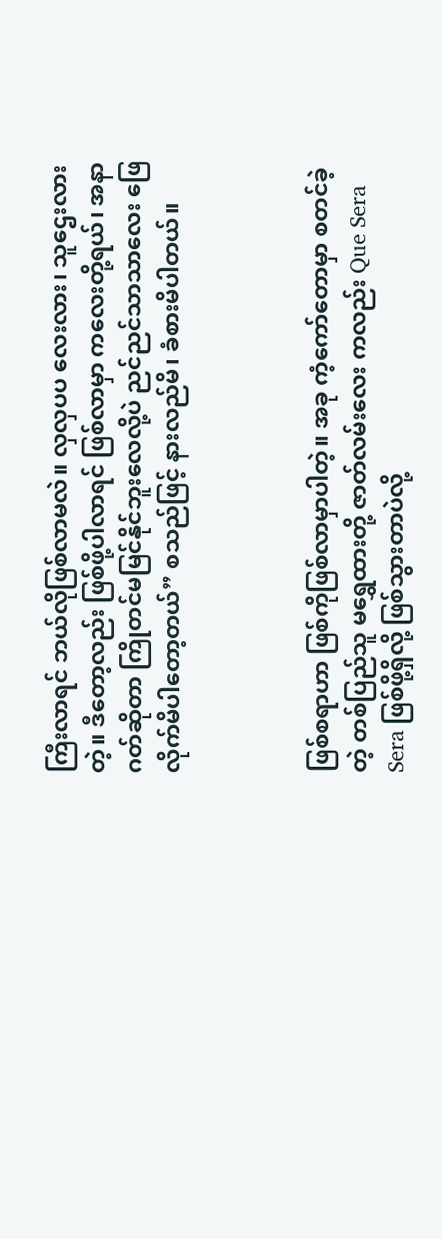ကြီးလာရင် ဘယ်လိုဖြစ်လာမလဲ။ လှလှပပ လေးလား၊ သူဌေးလားတဲ့။ ဒီတော့လည်း ဖြစ်ဖို့ပါလာရင် ဖြစ်လာမှာ ကလေးတို့ရယ်၊ အနာဂတ်ဆိုတာ ကြိုတင်မမြင်နိုင်ဘူးလေလို့ပဲ ညင်ညင်သာသာလေး ဖြေလိုက်မိပါတော့တယ်” စသည်ဖြင့် နားလည်မိ၊ ခံစားမိပါတယ်။



ဖြစ်စရာဟာ ဖြစ်ကိုဖြစ်လာမှာပါတဲ့။ အခု ကံ့ကော်တောမှာ စတင်ခဲ့တဲ့ တစ်ပြည်သူ မရွှေထားတို့ ဇာတ်လမ်းလေး ကလည်း Que Sera Sera ဖြစ်ဖို့ရှိလို့ ဖြစ်သွားတာပဲလို့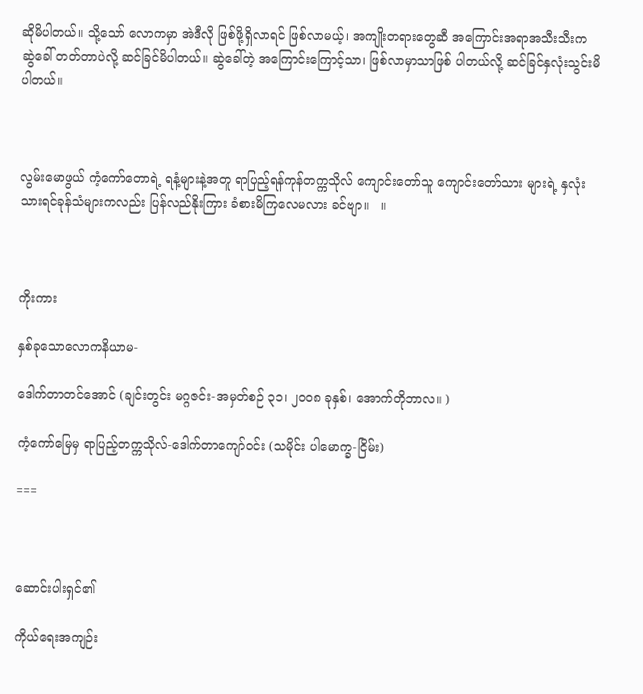ဆိုမိပါတယ်။ သို့သော် လောကမှာ အဲဒီလို ဖြစ်ဖို့ရှိလာရင် ဖြစ်လာမယ့်၊ အကျိုးတရားတွေဆီ အကြောင်းအရာအသီးသီးက ဆွဲခေါ် တတ်တာပဲလို့ ဆင်ခြင်မိပါတယ်။ ဆွဲခေါ်တဲ့ အကြောင်းကြောင့်သာ၊ ဖြစ်လာမှာသာဖြစ် ပါတယ်လို့ ဆင်ခြင်နှလုံးသွင်းမိပါတယ်။



လွမ်းမောဖွယ် ကံ့ကော်တောရဲ့ ရနံ့များနဲ့အတူ ရာပြည့်ရန်ကုန်တက္ကသိုလ် ကျောင်းတော်သူ ကျောင်းတော်သား များရဲ့ နှလုံးသားရင်ခုန်သံများကလည်း ပြန်လည်နိုးကြား ခံစားမိကြလေမလား ခင်ဗျာ။   ။



ကိုးကား

နှစ်ခုသောလောကနိယာမ-

ဒေါက်တာတင်အောင် (ချင်းတွင်း မဂ္ဂဇင်း-အမှတ်စဉ် ၃၁၊ ၂၀၀၈ ခုနှစ်၊ အောက်တိုဘာလ။ )

ကံ့ကော်မြေမှ ရာပြည့်တက္ကသိုလ်-ဒေါက်တာကျော်ဝင်း (သမိုင်း ပါမောက္ခ-ငြိမ်း)

===



ဆောင်းပါးရှင်၏

ကိုယ်ရေးအကျဉ်း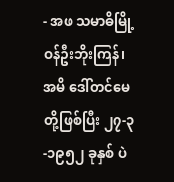- အဖ သမာဓိမြို့ဝန်ဦးဘိုးကြန်၊ အမိ ဒေါ်တင်မေတို့ဖြစ်ပြီး ၂၇-၃-၁၉၅၂ ခုနှစ် ပဲ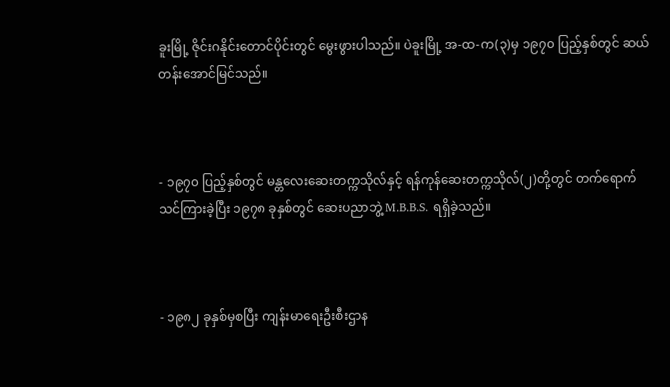ခူးမြို့ ဇိုင်းဂနိုင်းတောင်ပိုင်းတွင် မွေးဖွားပါသည်။ ပဲခူးမြို့ အ-ထ-က(၃)မှ ၁၉၇၀ ပြည့်နှစ်တွင် ဆယ်တန်းအောင်မြင်သည်။



- ၁၉၇၀ ပြည့်နှစ်တွင် မန္တလေးဆေးတက္ကသိုလ်နှင့် ရန်ကုန်ဆေးတက္ကသိုလ်(၂)တို့တွင် တက်ရောက်သင်ကြားခဲ့ပြီး ၁၉၇၈ ခုနှစ်တွင် ဆေးပညာဘွဲ့ M.B.B.S. ရရှိခဲ့သည်။



- ၁၉၈၂ ခုနှစ်မှစပြီး ကျန်းမာရေးဦးစီးဌာန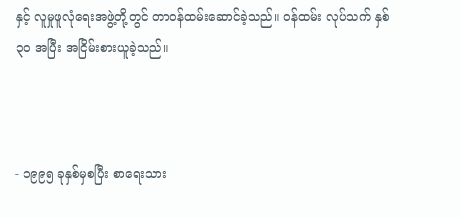နှင့် လူမှုဖူလုံရေးအဖွဲ့တို့တွင် တာဝန်ထမ်းဆောင်ခဲ့သည်။ ဝန်ထမ်း လုပ်သက် နှစ် ၃၀ အပြီး အငြိမ်းစားယူခဲ့သည်။



- ၁၉၉၅ ခုနှစ်မှစပြီး စာရေးသား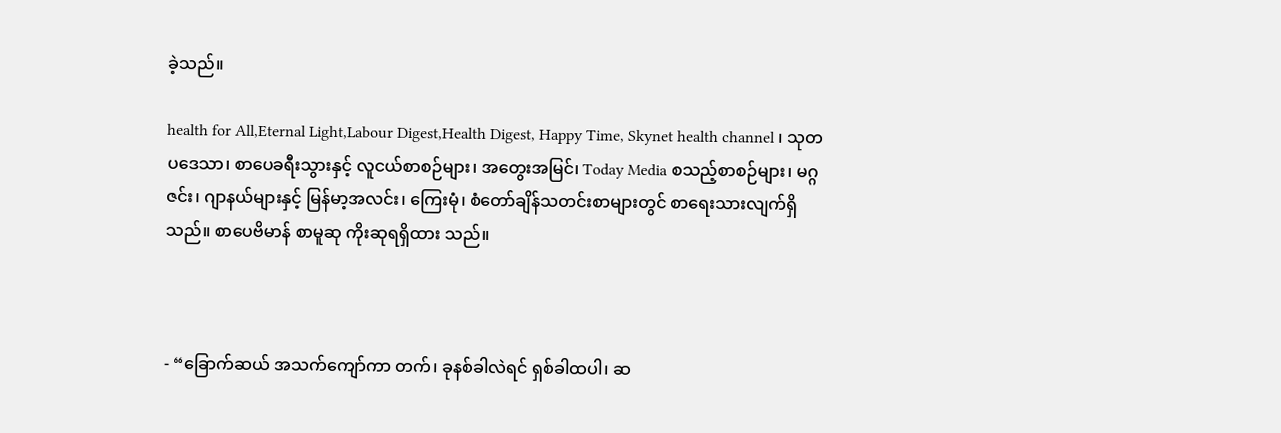ခဲ့သည်။

health for All,Eternal Light,Labour Digest,Health Digest, Happy Time, Skynet health channel ၊ သုတပဒေသာ၊ စာပေခရီးသွားနှင့် လူငယ်စာစဉ်များ၊ အတွေးအမြင်၊ Today Media စသည့်စာစဉ်များ၊ မဂ္ဂဇင်း၊ ဂျာနယ်များနှင့် မြန်မာ့အလင်း၊ ကြေးမုံ၊ စံတော်ချိန်သတင်းစာများတွင် စာရေးသားလျက်ရှိသည်။ စာပေဗိမာန် စာမူဆု ကိုးဆုရရှိထား သည်။



- “ခြောက်ဆယ် အသက်ကျော်ကာ တက်၊ ခုနစ်ခါလဲရင် ရှစ်ခါထပါ၊ ဆ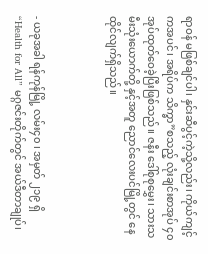ရာဝန် မဖြစ်ချင်ပါ၊ နှင်းဆီပွင့်ကဲ့သို့လည်း၊ ကိုယ်ကျင့်ကအပင်၊ အရိပ်က သိက္ခာ”စသည့် လုံးချင်းစာအုပ် ၄၀ အုပ်ထုတ်ဝေခဲ့ပြီးဖြစ်သည်။ ဇနီး ဒေါ်စုစုမွှေး၊ သားသမီးသုံးယောက်တို့ နှင့်အတူ ညောင်လေးပင်မြို့တွင် နေထိုင်လျက်ရှိသည်။



- ယခုအခါ ရန်ကုန်မြို့ လမ်း၄၀ ၊ အမှတ် ၂၁၉ ရှိ “Health for All” မဂ္ဂဇင်းတိုက်တွင် အယ်ဒီတာချုပ်၊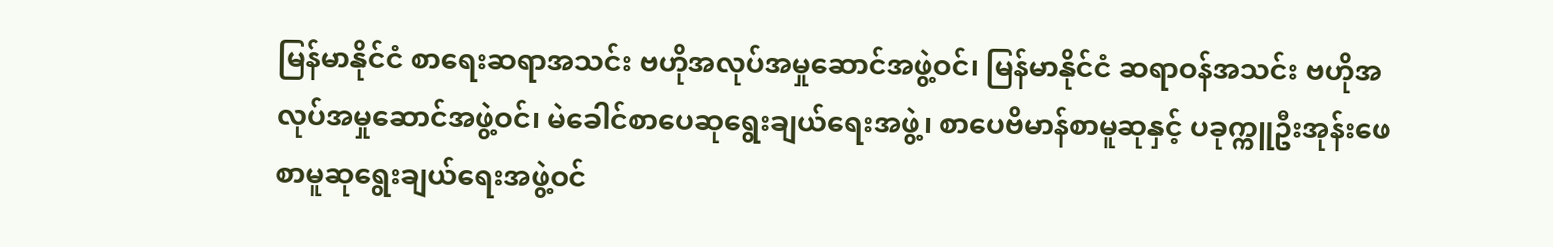မြန်မာနိုင်ငံ စာရေးဆရာအသင်း ဗဟိုအလုပ်အမှုဆောင်အဖွဲ့ဝင်၊ မြန်မာနိုင်ငံ ဆရာဝန်အသင်း ဗဟိုအလုပ်အမှုဆောင်အဖွဲ့ဝင်၊ မဲခေါင်စာပေဆုရွေးချယ်ရေးအဖွဲ့၊ စာပေဗိမာန်စာမူဆုနှင့် ပခုက္ကူဦးအုန်းဖေ စာမူဆုရွေးချယ်ရေးအဖွဲ့ဝင်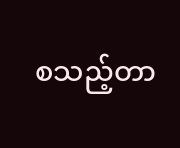စသည့်တာ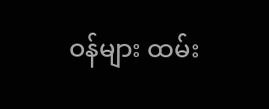ဝန်များ ထမ်း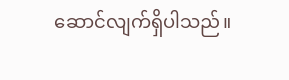ဆောင်လျက်ရှိပါသည်။